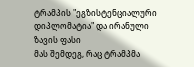ტრამპის "ეგზისტენციალური დიპლომატია" და ირანული ზავის ფასი
მას შემდეგ, რაც ტრამპმა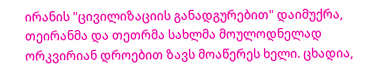ირანის "ცივილიზაციის განადგურებით" დაიმუქრა, თეირანმა და თეთრმა სახლმა მოულოდნელად ორკვირიან დროებით ზავს მოაწერეს ხელი. ცხადია,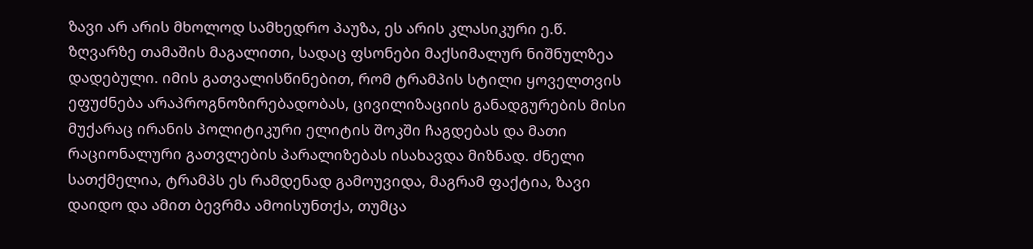ზავი არ არის მხოლოდ სამხედრო პაუზა, ეს არის კლასიკური ე.წ. ზღვარზე თამაშის მაგალითი, სადაც ფსონები მაქსიმალურ ნიშნულზეა დადებული. იმის გათვალისწინებით, რომ ტრამპის სტილი ყოველთვის ეფუძნება არაპროგნოზირებადობას, ცივილიზაციის განადგურების მისი მუქარაც ირანის პოლიტიკური ელიტის შოკში ჩაგდებას და მათი რაციონალური გათვლების პარალიზებას ისახავდა მიზნად. ძნელი სათქმელია, ტრამპს ეს რამდენად გამოუვიდა, მაგრამ ფაქტია, ზავი დაიდო და ამით ბევრმა ამოისუნთქა, თუმცა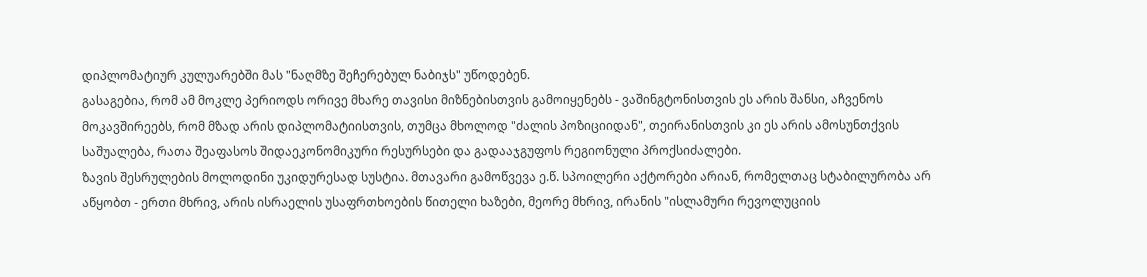დიპლომატიურ კულუარებში მას "ნაღმზე შეჩერებულ ნაბიჯს" უწოდებენ.
გასაგებია, რომ ამ მოკლე პერიოდს ორივე მხარე თავისი მიზნებისთვის გამოიყენებს - ვაშინგტონისთვის ეს არის შანსი, აჩვენოს მოკავშირეებს, რომ მზად არის დიპლომატიისთვის, თუმცა მხოლოდ "ძალის პოზიციიდან", თეირანისთვის კი ეს არის ამოსუნთქვის საშუალება, რათა შეაფასოს შიდაეკონომიკური რესურსები და გადააჯგუფოს რეგიონული პროქსიძალები.
ზავის შესრულების მოლოდინი უკიდურესად სუსტია. მთავარი გამოწვევა ე.წ. სპოილერი აქტორები არიან, რომელთაც სტაბილურობა არ აწყობთ - ერთი მხრივ, არის ისრაელის უსაფრთხოების წითელი ხაზები, მეორე მხრივ, ირანის "ისლამური რევოლუციის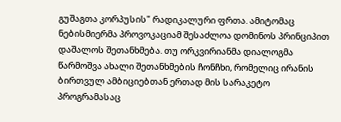გუშაგთა კორპუსის" რადიკალური ფრთა. ამიტომაც ნებისმიერმა პროვოკაციამ შესაძლოა დომინოს პრინციპით დაშალოს შეთანხმება. თუ ორკვირიანმა დიალოგმა წარმოშვა ახალი შეთანხმების ჩონჩხი, რომელიც ირანის ბირთვულ ამბიციებთან ერთად მის სარაკეტო პროგრამასაც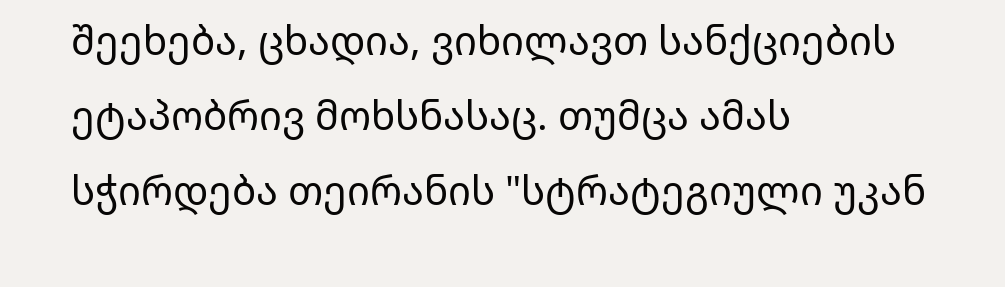შეეხება, ცხადია, ვიხილავთ სანქციების ეტაპობრივ მოხსნასაც. თუმცა ამას სჭირდება თეირანის "სტრატეგიული უკან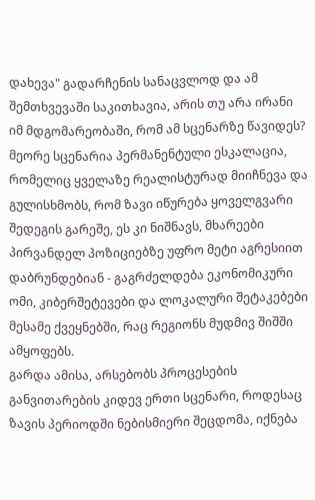დახევა" გადარჩენის სანაცვლოდ და ამ შემთხვევაში საკითხავია, არის თუ არა ირანი იმ მდგომარეობაში, რომ ამ სცენარზე წავიდეს?
მეორე სცენარია პერმანენტული ესკალაცია, რომელიც ყველაზე რეალისტურად მიიჩნევა და გულისხმობს, რომ ზავი იწურება ყოველგვარი შედეგის გარეშე, ეს კი ნიშნავს, მხარეები პირვანდელ პოზიციებზე უფრო მეტი აგრესიით დაბრუნდებიან - გაგრძელდება ეკონომიკური ომი, კიბერშეტევები და ლოკალური შეტაკებები მესამე ქვეყნებში, რაც რეგიონს მუდმივ შიშში ამყოფებს.
გარდა ამისა, არსებობს პროცესების განვითარების კიდევ ერთი სცენარი, როდესაც ზავის პერიოდში ნებისმიერი შეცდომა, იქნება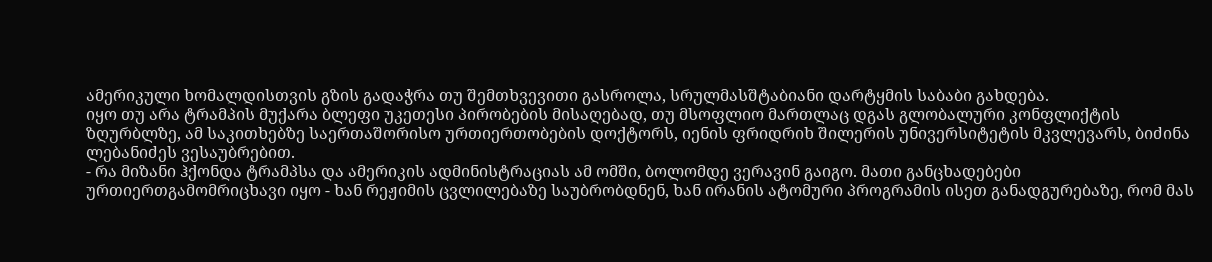ამერიკული ხომალდისთვის გზის გადაჭრა თუ შემთხვევითი გასროლა, სრულმასშტაბიანი დარტყმის საბაბი გახდება.
იყო თუ არა ტრამპის მუქარა ბლეფი უკეთესი პირობების მისაღებად, თუ მსოფლიო მართლაც დგას გლობალური კონფლიქტის ზღურბლზე, ამ საკითხებზე საერთაშორისო ურთიერთობების დოქტორს, იენის ფრიდრიხ შილერის უნივერსიტეტის მკვლევარს, ბიძინა ლებანიძეს ვესაუბრებით.
- რა მიზანი ჰქონდა ტრამპსა და ამერიკის ადმინისტრაციას ამ ომში, ბოლომდე ვერავინ გაიგო. მათი განცხადებები ურთიერთგამომრიცხავი იყო - ხან რეჟიმის ცვლილებაზე საუბრობდნენ, ხან ირანის ატომური პროგრამის ისეთ განადგურებაზე, რომ მას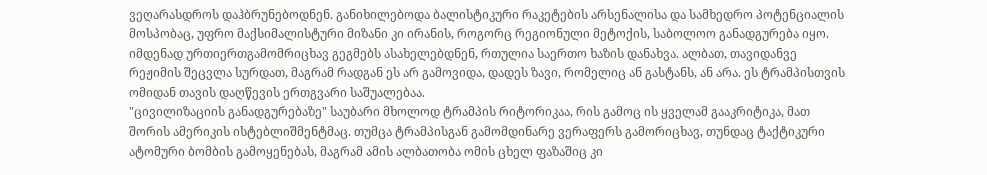ვეღარასდროს დაჰბრუნებოდნენ. განიხილებოდა ბალისტიკური რაკეტების არსენალისა და სამხედრო პოტენციალის მოსპობაც, უფრო მაქსიმალისტური მიზანი კი ირანის, როგორც რეგიონული მეტოქის, საბოლოო განადგურება იყო. იმდენად ურთიერთგამომრიცხავ გეგმებს ასახელებდნენ, რთულია საერთო ხაზის დანახვა. ალბათ, თავიდანვე რეჟიმის შეცვლა სურდათ, მაგრამ რადგან ეს არ გამოვიდა, დადეს ზავი, რომელიც ან გასტანს, ან არა. ეს ტრამპისთვის ომიდან თავის დაღწევის ერთგვარი საშუალებაა.
"ცივილიზაციის განადგურებაზე" საუბარი მხოლოდ ტრამპის რიტორიკაა, რის გამოც ის ყველამ გააკრიტიკა, მათ შორის ამერიკის ისტებლიშმენტმაც. თუმცა ტრამპისგან გამომდინარე ვერაფერს გამორიცხავ, თუნდაც ტაქტიკური ატომური ბომბის გამოყენებას, მაგრამ ამის ალბათობა ომის ცხელ ფაზაშიც კი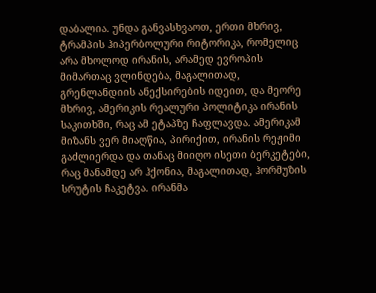დაბალია. უნდა განვასხვაოთ, ერთი მხრივ, ტრამპის ჰიპერბოლური რიტორიკა, რომელიც არა მხოლოდ ირანის, არამედ ევროპის მიმართაც ვლინდება, მაგალითად, გრენლანდიის ანექსირების იდეით, და მეორე მხრივ, ამერიკის რეალური პოლიტიკა ირანის საკითხში, რაც ამ ეტაპზე ჩაფლავდა. ამერიკამ მიზანს ვერ მიაღწია, პირიქით, ირანის რეჟიმი გაძლიერდა და თანაც მიიღო ისეთი ბერკეტები, რაც მანამდე არ ჰქონია, მაგალითად, ჰორმუზის სრუტის ჩაკეტვა. ირანმა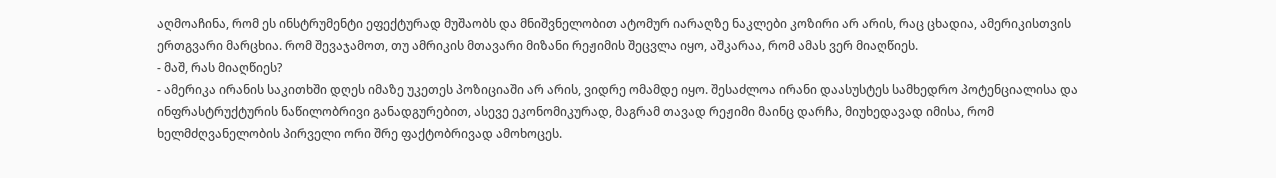აღმოაჩინა, რომ ეს ინსტრუმენტი ეფექტურად მუშაობს და მნიშვნელობით ატომურ იარაღზე ნაკლები კოზირი არ არის, რაც ცხადია, ამერიკისთვის ერთგვარი მარცხია. რომ შევაჯამოთ, თუ ამრიკის მთავარი მიზანი რეჟიმის შეცვლა იყო, აშკარაა, რომ ამას ვერ მიაღწიეს.
- მაშ, რას მიაღწიეს?
- ამერიკა ირანის საკითხში დღეს იმაზე უკეთეს პოზიციაში არ არის, ვიდრე ომამდე იყო. შესაძლოა ირანი დაასუსტეს სამხედრო პოტენციალისა და ინფრასტრუქტურის ნაწილობრივი განადგურებით, ასევე ეკონომიკურად, მაგრამ თავად რეჟიმი მაინც დარჩა, მიუხედავად იმისა, რომ ხელმძღვანელობის პირველი ორი შრე ფაქტობრივად ამოხოცეს.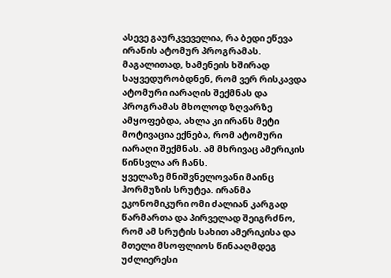ასევე გაურკვეველია, რა ბედი ეწევა ირანის ატომურ პროგრამას. მაგალითად, ხამენეის ხშირად საყვედურობდნენ, რომ ვერ რისკავდა ატომური იარაღის შექმნას და პროგრამას მხოლოდ ზღვარზე ამყოფებდა, ახლა კი ირანს მეტი მოტივაცია ექნება, რომ ატომური იარაღი შექმნას. ამ მხრივაც ამერიკის წინსვლა არ ჩანს.
ყველაზე მნიშვნელოვანი მაინც ჰორმუზის სრუტეა. ირანმა ეკონომიკური ომი ძალიან კარგად წარმართა და პირველად შეიგრძნო, რომ ამ სრუტის სახით ამერიკისა და მთელი მსოფლიოს წინააღმდეგ უძლიერესი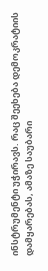ინსტრუმენტი უჭირავს. რაც შეეხება დემოკრატიის დამყარებას, ამაზე საუბარი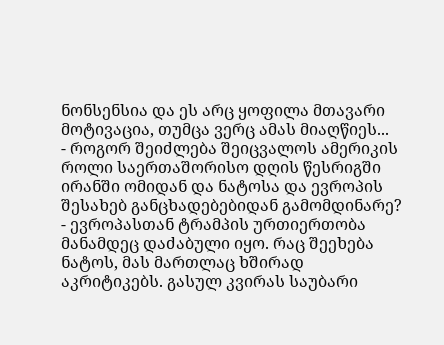ნონსენსია და ეს არც ყოფილა მთავარი მოტივაცია, თუმცა ვერც ამას მიაღწიეს...
- როგორ შეიძლება შეიცვალოს ამერიკის როლი საერთაშორისო დღის წესრიგში ირანში ომიდან და ნატოსა და ევროპის შესახებ განცხადებებიდან გამომდინარე?
- ევროპასთან ტრამპის ურთიერთობა მანამდეც დაძაბული იყო. რაც შეეხება ნატოს, მას მართლაც ხშირად აკრიტიკებს. გასულ კვირას საუბარი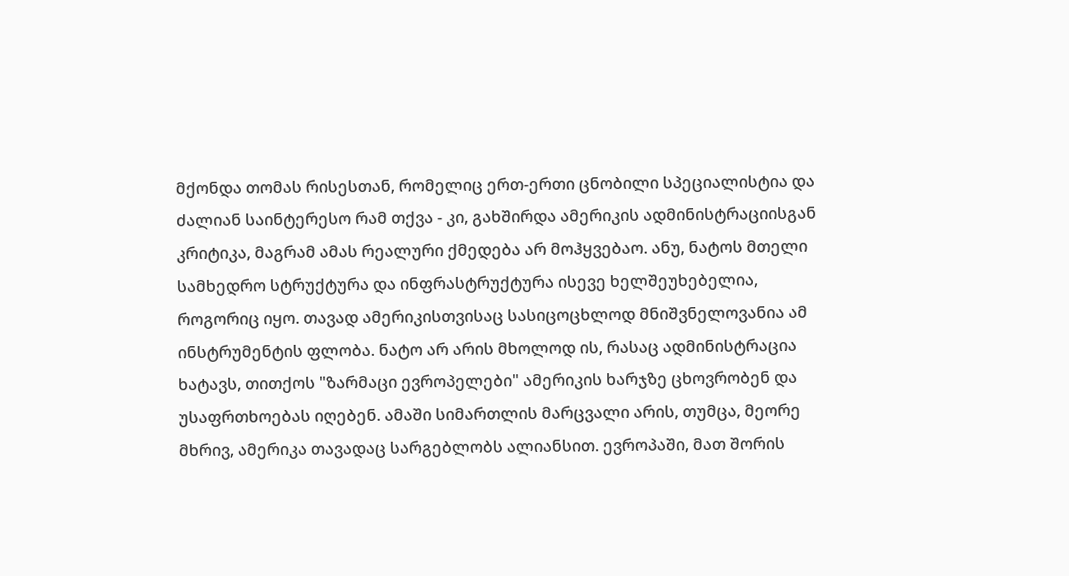მქონდა თომას რისესთან, რომელიც ერთ-ერთი ცნობილი სპეციალისტია და ძალიან საინტერესო რამ თქვა - კი, გახშირდა ამერიკის ადმინისტრაციისგან კრიტიკა, მაგრამ ამას რეალური ქმედება არ მოჰყვებაო. ანუ, ნატოს მთელი სამხედრო სტრუქტურა და ინფრასტრუქტურა ისევე ხელშეუხებელია, როგორიც იყო. თავად ამერიკისთვისაც სასიცოცხლოდ მნიშვნელოვანია ამ ინსტრუმენტის ფლობა. ნატო არ არის მხოლოდ ის, რასაც ადმინისტრაცია ხატავს, თითქოს "ზარმაცი ევროპელები" ამერიკის ხარჯზე ცხოვრობენ და უსაფრთხოებას იღებენ. ამაში სიმართლის მარცვალი არის, თუმცა, მეორე მხრივ, ამერიკა თავადაც სარგებლობს ალიანსით. ევროპაში, მათ შორის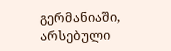გერმანიაში, არსებული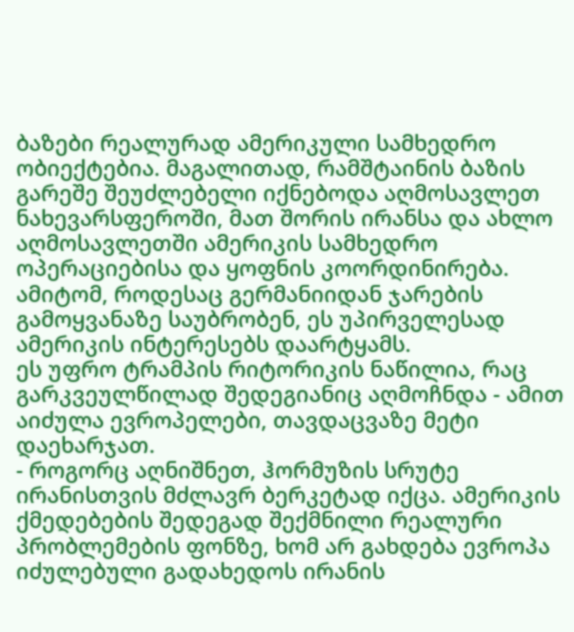ბაზები რეალურად ამერიკული სამხედრო ობიექტებია. მაგალითად, რამშტაინის ბაზის გარეშე შეუძლებელი იქნებოდა აღმოსავლეთ ნახევარსფეროში, მათ შორის ირანსა და ახლო აღმოსავლეთში ამერიკის სამხედრო ოპერაციებისა და ყოფნის კოორდინირება. ამიტომ, როდესაც გერმანიიდან ჯარების გამოყვანაზე საუბრობენ, ეს უპირველესად ამერიკის ინტერესებს დაარტყამს.
ეს უფრო ტრამპის რიტორიკის ნაწილია, რაც გარკვეულწილად შედეგიანიც აღმოჩნდა - ამით აიძულა ევროპელები, თავდაცვაზე მეტი დაეხარჯათ.
- როგორც აღნიშნეთ, ჰორმუზის სრუტე ირანისთვის მძლავრ ბერკეტად იქცა. ამერიკის ქმედებების შედეგად შექმნილი რეალური პრობლემების ფონზე, ხომ არ გახდება ევროპა იძულებული გადახედოს ირანის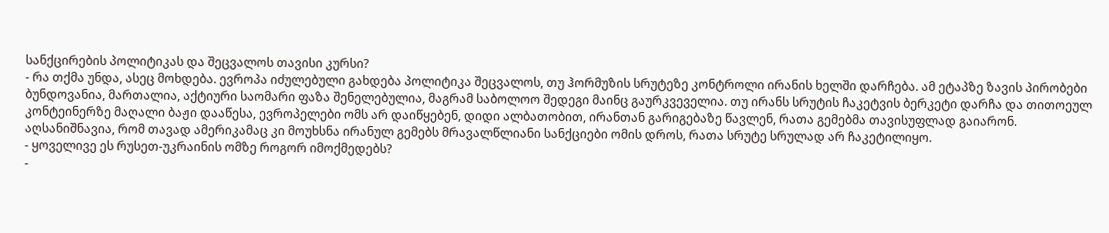სანქცირების პოლიტიკას და შეცვალოს თავისი კურსი?
- რა თქმა უნდა, ასეც მოხდება. ევროპა იძულებული გახდება პოლიტიკა შეცვალოს, თუ ჰორმუზის სრუტეზე კონტროლი ირანის ხელში დარჩება. ამ ეტაპზე ზავის პირობები ბუნდოვანია, მართალია, აქტიური საომარი ფაზა შენელებულია, მაგრამ საბოლოო შედეგი მაინც გაურკვეველია. თუ ირანს სრუტის ჩაკეტვის ბერკეტი დარჩა და თითოეულ კონტეინერზე მაღალი ბაჟი დააწესა, ევროპელები ომს არ დაიწყებენ, დიდი ალბათობით, ირანთან გარიგებაზე წავლენ, რათა გემებმა თავისუფლად გაიარონ. აღსანიშნავია, რომ თავად ამერიკამაც კი მოუხსნა ირანულ გემებს მრავალწლიანი სანქციები ომის დროს, რათა სრუტე სრულად არ ჩაკეტილიყო.
- ყოველივე ეს რუსეთ-უკრაინის ომზე როგორ იმოქმედებს?
-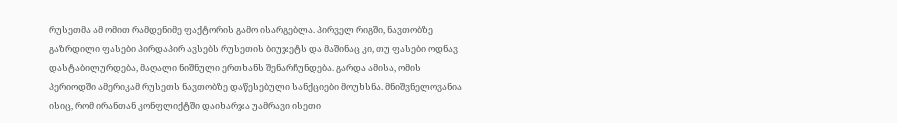რუსეთმა ამ ომით რამდენიმე ფაქტორის გამო ისარგებლა. პირველ რიგში, ნავთობზე გაზრდილი ფასები პირდაპირ ავსებს რუსეთის ბიუჯეტს და მაშინაც კი, თუ ფასები ოდნავ დასტაბილურდება, მაღალი ნიშნული ერთხანს შენარჩუნდება. გარდა ამისა, ომის პერიოდში ამერიკამ რუსეთს ნავთობზე დაწესებული სანქციები მოუხსნა. მნიშვნელოვანია ისიც, რომ ირანთან კონფლიქტში დაიხარჯა უამრავი ისეთი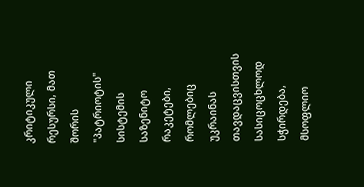კრიტიკული რესურსი, მათ შორის "პატრიოტის" სისტემის საზენიტო რაკეტები, რომლებიც უკრაინას თავდაცვისთვის სასიცოცხლოდ სჭირდება, მსოფლიო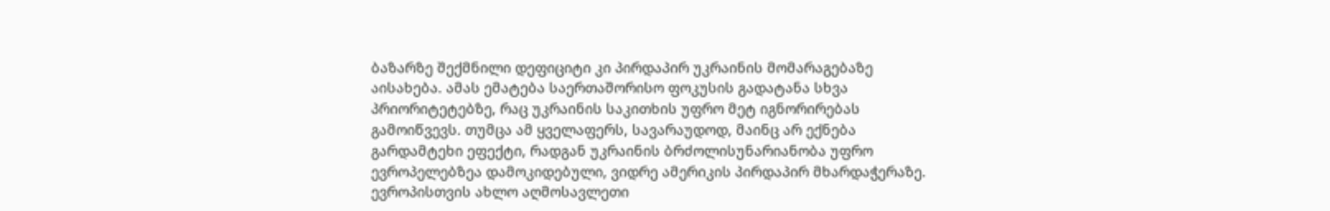ბაზარზე შექმნილი დეფიციტი კი პირდაპირ უკრაინის მომარაგებაზე აისახება. ამას ემატება საერთაშორისო ფოკუსის გადატანა სხვა პრიორიტეტებზე, რაც უკრაინის საკითხის უფრო მეტ იგნორირებას გამოიწვევს. თუმცა ამ ყველაფერს, სავარაუდოდ, მაინც არ ექნება გარდამტეხი ეფექტი, რადგან უკრაინის ბრძოლისუნარიანობა უფრო ევროპელებზეა დამოკიდებული, ვიდრე ამერიკის პირდაპირ მხარდაჭერაზე. ევროპისთვის ახლო აღმოსავლეთი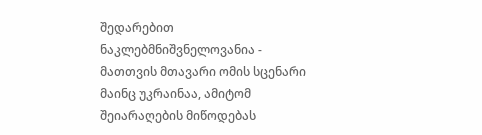შედარებით ნაკლებმნიშვნელოვანია - მათთვის მთავარი ომის სცენარი მაინც უკრაინაა, ამიტომ შეიარაღების მიწოდებას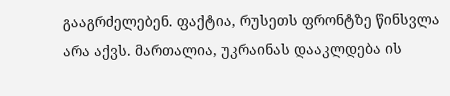გააგრძელებენ. ფაქტია, რუსეთს ფრონტზე წინსვლა არა აქვს. მართალია, უკრაინას დააკლდება ის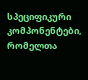სპეციფიკური კომპონენტები, რომელთა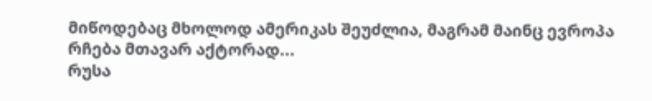მიწოდებაც მხოლოდ ამერიკას შეუძლია, მაგრამ მაინც ევროპა რჩება მთავარ აქტორად...
რუსა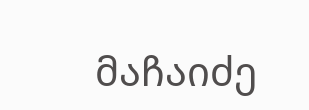მაჩაიძე